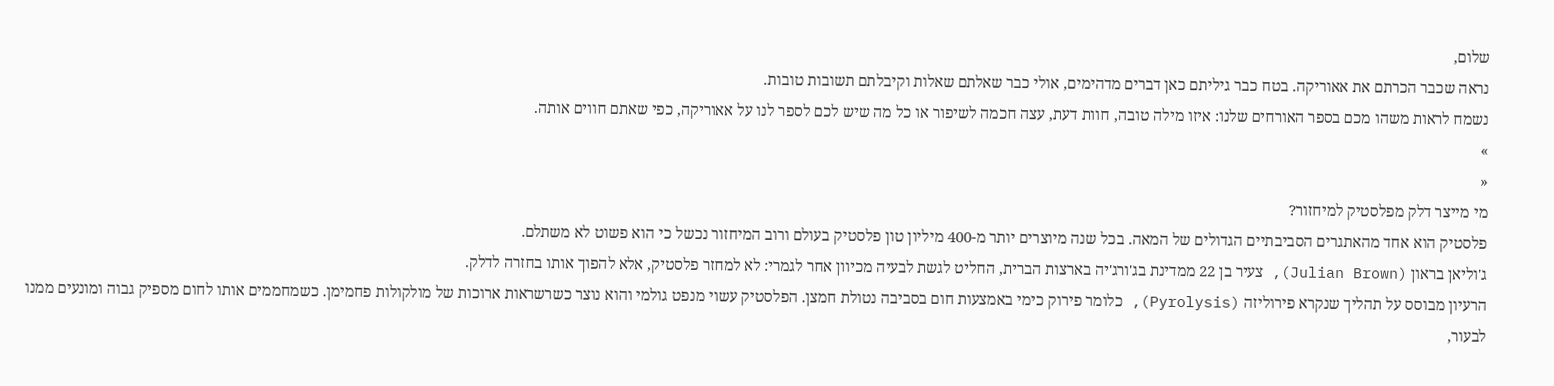שלום,
נראה שכבר הכרתם את אאוריקה. בטח כבר גיליתם כאן דברים מדהימים, אולי כבר שאלתם שאלות וקיבלתם תשובות טובות.
נשמח לראות משהו מכם בספר האורחים שלנו: איזו מילה טובה, חוות דעת, עצה חכמה לשיפור או כל מה שיש לכם לספר לנו על אאוריקה, כפי שאתם חווים אותה.
»
«
מי מייצר דלק מפלסטיק למיחזור?
פלסטיק הוא אחד מהאתגרים הסביבתיים הגדולים של המאה. בכל שנה מיוצרים יותר מ-400 מיליון טון פלסטיק בעולם ורוב המיחזור נכשל כי הוא פשוט לא משתלם.
ג'וליאן בראון (Julian Brown), צעיר בן 22 ממדינת בג'ורג'יה בארצות הברית, החליט לגשת לבעיה מכיוון אחר לגמרי: לא למחזר פלסטיק, אלא להפוך אותו בחזרה לדלק.
הרעיון מבוסס על תהליך שנקרא פירוליזה (Pyrolysis), כלומר פירוק כימי באמצעות חום בסביבה נטולת חמצן. הפלסטיק עשוי מנפט גולמי והוא נוצר כשרשראות ארוכות של מולקולות פחמימן. כשמחממים אותו לחום מספיק גבוה ומונעים ממנו לבעור,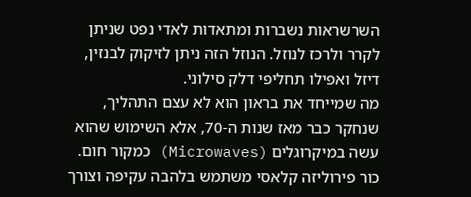השרשראות נשברות ומתאדות לאדי נפט שניתן לקרר ולרכז לנוזל. הנוזל הזה ניתן לזיקוק לבנזין, דיזל ואפילו תחליפי דלק סילוני.
מה שמייחד את בראון הוא לא עצם התהליך, שנחקר כבר מאז שנות ה-70, אלא השימוש שהוא עשה במיקרוגלים (Microwaves) כמקור חום. כור פירוליזה קלאסי משתמש בלהבה עקיפה וצורך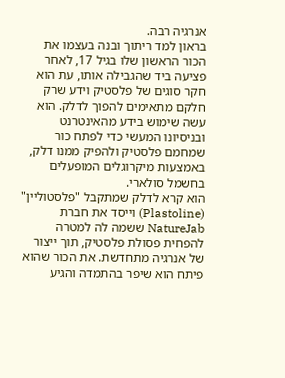אנרגיה רבה.
בראון למד ריתוך ובנה בעצמו את הכור הראשון שלו בגיל 17, לאחר פציעה ביד שהגבילה אותו, עת הוא חקר סוגים של פלסטיק וידע שרק חלקם מתאימים להפוך לדלק. הוא עשה שימוש בידע מהאינטרנט ובניסיונו המעשי כדי לפתח כור שמחמם פלסטיק ולהפיק ממנו דלק, באמצעות מיקרוגלים המופעלים בחשמל סולארי.
הוא קרא לדלק שמתקבל "פלסטוליין" (Plastoline) וייסד את חברת NatureJab ששמה לה למטרה להפחית פסולת פלסטיק, תוך ייצור של אנרגיה מתחדשת. את הכור שהוא פיתח הוא שיפר בהתמדה והגיע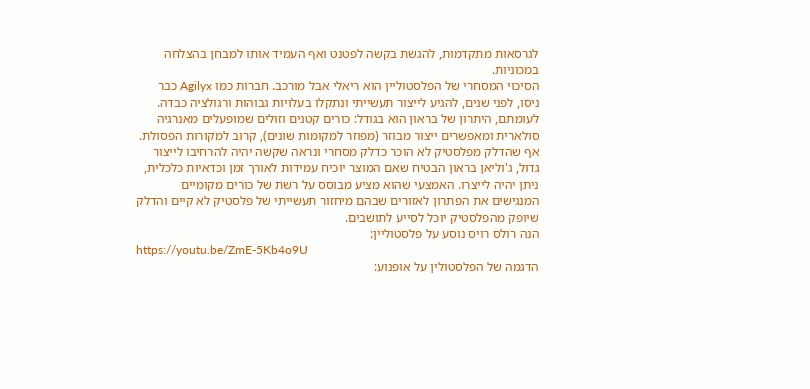לגרסאות מתקדמות, להגשת בקשה לפטנט ואף העמיד אותו למבחן בהצלחה במכוניות.
הסיכוי המסחרי של הפלסטוליין הוא ריאלי אבל מורכב. חברות כמו Agilyx כבר ניסו, לפני שנים, להגיע לייצור תעשייתי ונתקלו בעלויות גבוהות ורגולציה כבדה. לעומתם, היתרון של בראון הוא בגודל: כורים קטנים וזולים שמופעלים מאנרגיה סולארית ומאפשרים ייצור מבוזר (מפוזר למקומות שונים), קרוב למקורות הפסולת.
אף שהדלק מפלסטיק לא הוכר כדלק מסחרי ונראה שקשה יהיה להרחיבו לייצור גדול, ג'וליאן בראון הבטיח שאם המוצר יוכיח עמידות לאורך זמן וכדאיות כלכלית, ניתן יהיה לייצרו. האמצעי שהוא מציע מבוסס על רשת של כורים מקומיים המנגישים את הפתרון לאזורים שבהם מיחזור תעשייתי של פלסטיק לא קיים והדלק שיופק מהפלסטיק יוכל לסייע לתושבים.
הנה רולס רויס נוסע על פלסטוליין:
https://youtu.be/ZmE-5Kb4o9U
הדגמה של הפלסטולין על אופנוע: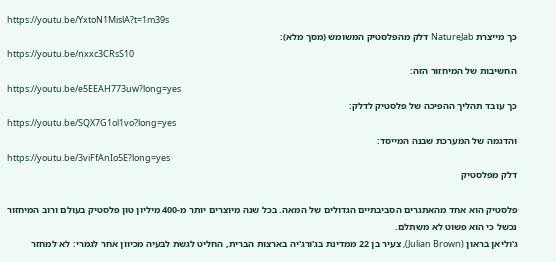https://youtu.be/YxtoN1MislA?t=1m39s
כך מייצרת NatureJab דלק מהפלסטיק המשומש (מסך מלא):
https://youtu.be/nxxc3CRsS10
החשיבות של המיחזור הזה:
https://youtu.be/e5EEAH773uw?long=yes
כך עובד תהליך ההפיכה של פלסטיק לדלק:
https://youtu.be/SQX7G1ol1vo?long=yes
והדגמה של המערכת שבנה המייסד:
https://youtu.be/3viFfAnIo5E?long=yes
דלק מפלסטיק

פלסטיק הוא אחד מהאתגרים הסביבתיים הגדולים של המאה. בכל שנה מיוצרים יותר מ-400 מיליון טון פלסטיק בעולם ורוב המיחזור נכשל כי הוא פשוט לא משתלם.
ג'וליאן בראון (Julian Brown), צעיר בן 22 ממדינת בג'ורג'יה בארצות הברית, החליט לגשת לבעיה מכיוון אחר לגמרי: לא למחזר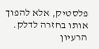פלסטיק, אלא להפוך אותו בחזרה לדלק.
הרעיון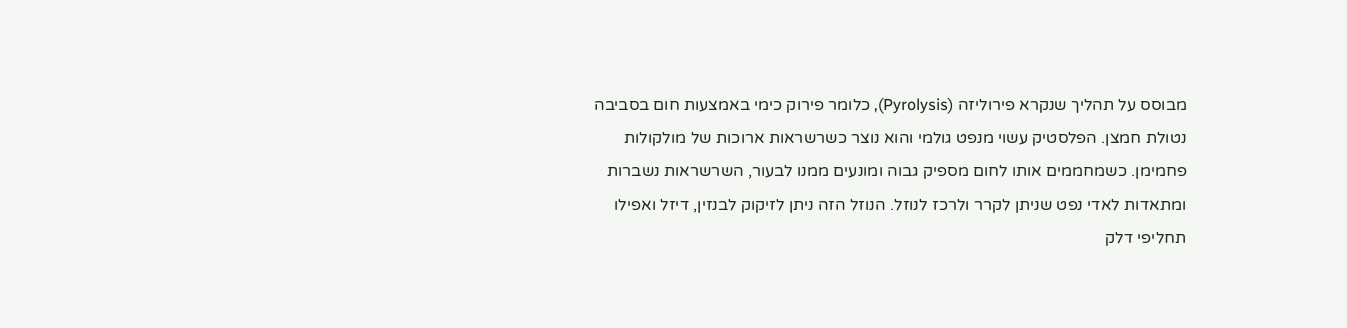מבוסס על תהליך שנקרא פירוליזה (Pyrolysis), כלומר פירוק כימי באמצעות חום בסביבה נטולת חמצן. הפלסטיק עשוי מנפט גולמי והוא נוצר כשרשראות ארוכות של מולקולות פחמימן. כשמחממים אותו לחום מספיק גבוה ומונעים ממנו לבעור, השרשראות נשברות ומתאדות לאדי נפט שניתן לקרר ולרכז לנוזל. הנוזל הזה ניתן לזיקוק לבנזין, דיזל ואפילו תחליפי דלק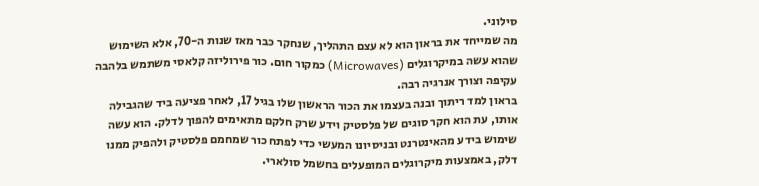סילוני.
מה שמייחד את בראון הוא לא עצם התהליך, שנחקר כבר מאז שנות ה-70, אלא השימוש שהוא עשה במיקרוגלים (Microwaves) כמקור חום. כור פירוליזה קלאסי משתמש בלהבה עקיפה וצורך אנרגיה רבה.
בראון למד ריתוך ובנה בעצמו את הכור הראשון שלו בגיל 17, לאחר פציעה ביד שהגבילה אותו, עת הוא חקר סוגים של פלסטיק וידע שרק חלקם מתאימים להפוך לדלק. הוא עשה שימוש בידע מהאינטרנט ובניסיונו המעשי כדי לפתח כור שמחמם פלסטיק ולהפיק ממנו דלק, באמצעות מיקרוגלים המופעלים בחשמל סולארי.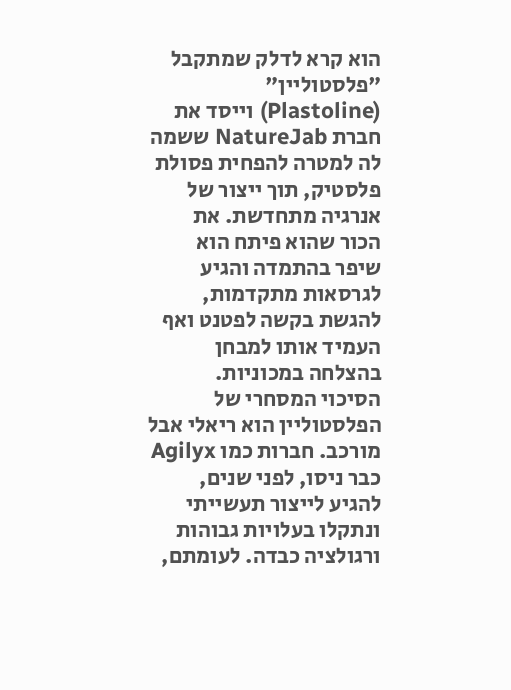הוא קרא לדלק שמתקבל "פלסטוליין" (Plastoline) וייסד את חברת NatureJab ששמה לה למטרה להפחית פסולת פלסטיק, תוך ייצור של אנרגיה מתחדשת. את הכור שהוא פיתח הוא שיפר בהתמדה והגיע לגרסאות מתקדמות, להגשת בקשה לפטנט ואף העמיד אותו למבחן בהצלחה במכוניות.
הסיכוי המסחרי של הפלסטוליין הוא ריאלי אבל מורכב. חברות כמו Agilyx כבר ניסו, לפני שנים, להגיע לייצור תעשייתי ונתקלו בעלויות גבוהות ורגולציה כבדה. לעומתם,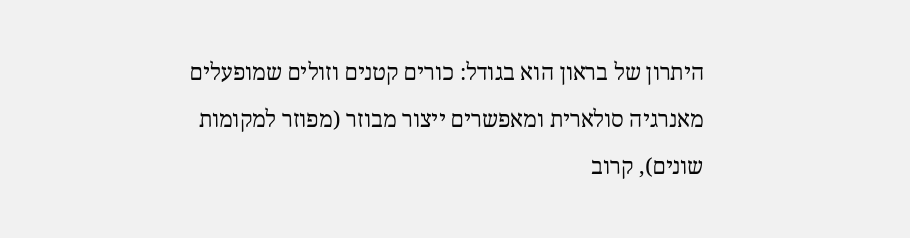היתרון של בראון הוא בגודל: כורים קטנים וזולים שמופעלים מאנרגיה סולארית ומאפשרים ייצור מבוזר (מפוזר למקומות שונים), קרוב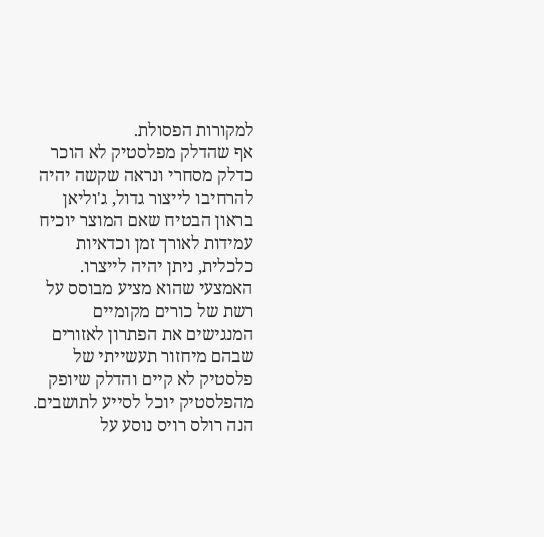למקורות הפסולת.
אף שהדלק מפלסטיק לא הוכר כדלק מסחרי ונראה שקשה יהיה להרחיבו לייצור גדול, ג'וליאן בראון הבטיח שאם המוצר יוכיח עמידות לאורך זמן וכדאיות כלכלית, ניתן יהיה לייצרו. האמצעי שהוא מציע מבוסס על רשת של כורים מקומיים המנגישים את הפתרון לאזורים שבהם מיחזור תעשייתי של פלסטיק לא קיים והדלק שיופק מהפלסטיק יוכל לסייע לתושבים.
הנה רולס רויס נוסע על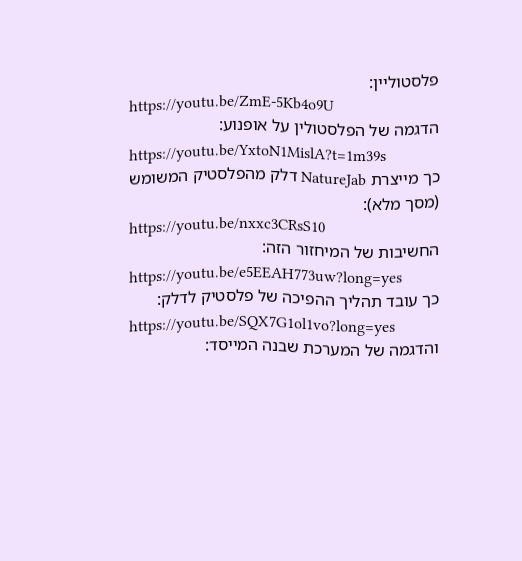פלסטוליין:
https://youtu.be/ZmE-5Kb4o9U
הדגמה של הפלסטולין על אופנוע:
https://youtu.be/YxtoN1MislA?t=1m39s
כך מייצרת NatureJab דלק מהפלסטיק המשומש (מסך מלא):
https://youtu.be/nxxc3CRsS10
החשיבות של המיחזור הזה:
https://youtu.be/e5EEAH773uw?long=yes
כך עובד תהליך ההפיכה של פלסטיק לדלק:
https://youtu.be/SQX7G1ol1vo?long=yes
והדגמה של המערכת שבנה המייסד: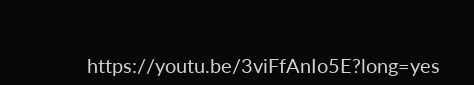https://youtu.be/3viFfAnIo5E?long=yes